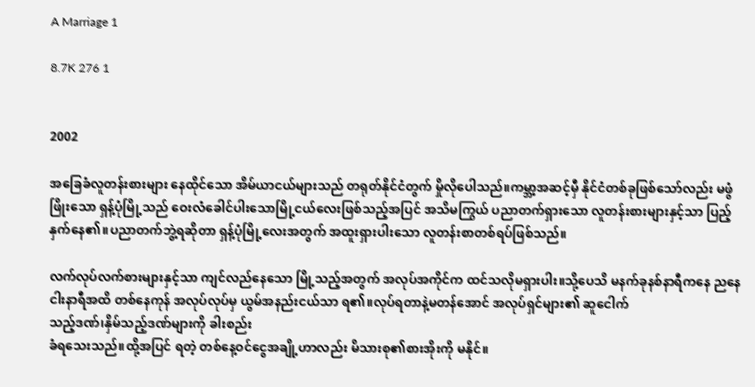A Marriage 1

8.7K 276 1


2002

အခြေခံလူတန်းစားများ နေထိုင်သော အိမ်ယာငယ်များသည် တရုတ်နိုင်ငံတွက် မှိုလိုပေါသည်။ကမ္ဘာ့အဆင့်မှီ နိုင်ငံတစ်ခုဖြစ်သော်လည်း မဖွံဖြိုးသော ရှန့်ပုံမြို့သည် ဝေးလံခေါင်ပါးသောမြို့ငယ်လေးဖြစ်သည့်အပြင် အသိမကြွယ် ပညာတက်ရှားသော လူတန်းစားများနှင့်သာ ပြည့်နှက်နေ၏။ပညာတက်ဘွဲ့ရဆိုတာ ရှန့်ပုံမြို့လေးအတွက် အထူးရှားပါးသော လူတန်းစာတစ်ရပ်ဖြစ်သည်။

လက်လုပ်လက်စားများနှင့်သာ ကျင်လည်နေသော မြို့သည့်အတွက် အလုပ်အကိုင်က ထင်သလိုမရှားပါး။သို့ပေသိ မနက်ခုနစ်နာရီကနေ ညနေငါးနာရီအထိ တစ်နေကုန် အလုပ်လုပ်မှ ယွမ်အနည်းငယ်သာ ရ၏။လုပ်ရတာနဲ့မတန်အောင် အလုပ်ရှင်များ၏ ဆူငေါက်
သည့်ဒဏ်၊နှိမ်သည့်ဒဏ်များကို ခါးစည်း
ခံရသေးသည်။ထို့အပြင် ရတဲ့ တစ်နေ့ဝင်ငွေအချို့ဟာလည်း မိသားစု၏စားအိုးကို မနိုင်။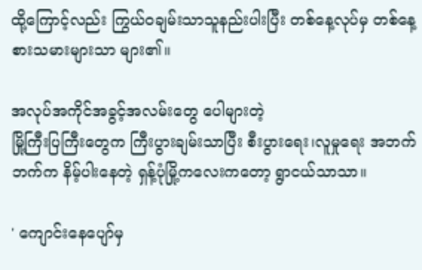ထို့ကြောင့်လည်း ကြွယ်ဝချမ်းသာသူနည်းပါးပြီး တစ်နေ့လုပ်မှ တစ်နေ့စားသမားများသာ များ၏။

အလုပ်အကိုင်အခွင့်အလမ်းတွေ ပေါများတဲ့
မြို့ကြီးပြကြီးတွေက ကြီးပွားချမ်းသာပြီး စီးပွားရေး၊လူမှုရေး အဘက်ဘက်က နိမ့်ပါးနေတဲ့ ရှန့်ပုံမြို့ကလေးကတော့ ရွာငယ်သာသာ။

' ကျောင်းနေပျော်မှ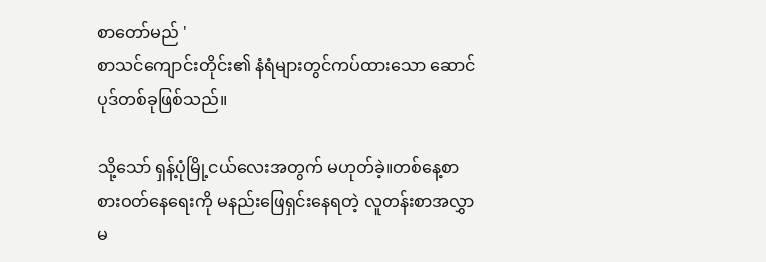စာတော်မည် '
စာသင်ကျောင်းတိုင်း၏ နံရံများတွင်ကပ်ထားသော ဆောင်ပုဒ်တစ်ခုဖြစ်သည်။

သို့သော် ရှန့်ပုံမြို့ငယ်လေးအတွက် မဟုတ်ခဲ့။တစ်နေ့စာ စားဝတ်နေရေးကို မနည်းဖြေရှင်းနေရတဲ့ လူတန်းစာအလွှာမ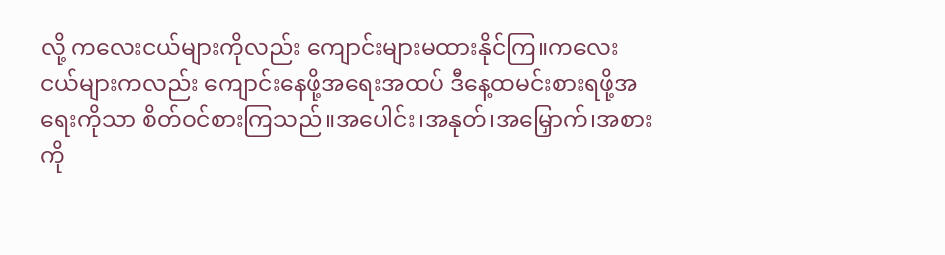လို့ ကလေးငယ်များကိုလည်း ကျောင်းများမထားနိုင်ကြ။ကလေးငယ်များကလည်း ကျောင်းနေဖို့အရေးအထပ် ဒီနေ့ထမင်းစားရဖို့အရေးကိုသာ စိတ်ဝင်စားကြသည်။အပေါင်း၊အနုတ်၊အမြှောက်၊အစားကို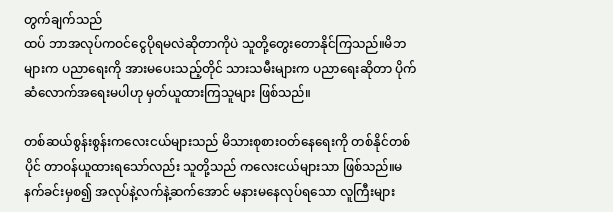တွက်ချက်သည်
ထပ် ဘာအလုပ်ကဝင်ငွေပိုရမလဲဆိုတာကိုပဲ သူတို့တွေးတောနိုင်ကြသည်။မိဘများက ပညာရေးကို အားမပေးသည့်တိုင် သားသမီးများက ပညာရေးဆိုတာ ပိုက်ဆံလောက်အရေးမပါဟု မှတ်ယူထားကြသူများ ဖြစ်သည်။

တစ်ဆယ်စွန်းစွန်းကလေးငယ်များသည် မိသားစုစားဝတ်နေရေးကို တစ်နိုင်တစ်ပိုင် တာဝန်ယူထားရသော်လည်း သူတို့သည် ကလေးငယ်များသာ ဖြစ်သည်။မနက်ခင်းမှစ၍ အလုပ်နဲ့လက်နဲ့ဆက်အောင် မနားမနေလုပ်ရသော လူကြီးများ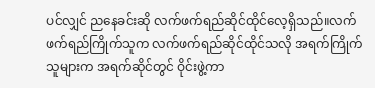ပင်လျှင် ညနေခင်းဆို လက်ဖက်ရည်ဆိုင်ထိုင်လေ့ရှိသည်။လက်ဖက်ရည်ကြိုက်သူက လက်ဖက်ရည်ဆိုင်ထိုင်သလို အရက်ကြိုက်သူများက အရက်ဆိုင်တွင် ဝိုင်းဖွဲ့ကာ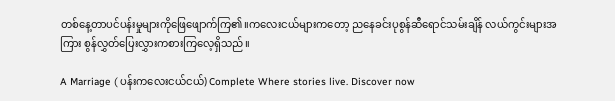တစ်နေ့တာပင်ပန်းမှုများကိုဖြေဖျောက်ကြ၏။ကလေးငယ်များကတော့ ညနေခင်းပုစွန်ဆီရောင်သမ်းချိန် လယ်ကွင်းများအကြား စွန်လွှတ်ပြေးလွှားကစားကြလေ့ရှိသည်။

A Marriage ( ပန်းကလေးငယ်ငယ်) Complete Where stories live. Discover now